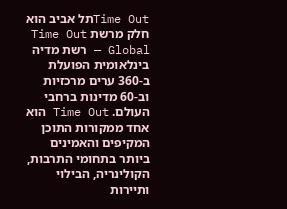Time Outתל אביב הוא חלק מרשת Time Out Global — רשת מדיה בינלאומית הפועלת ב-360 ערים מרכזיות וב-60 מדינות ברחבי העולם. Time Out הוא אחד ממקורות התוכן המקיפים והאמינים ביותר בתחומי התרבות, הקולינריה, הבילוי ותיירות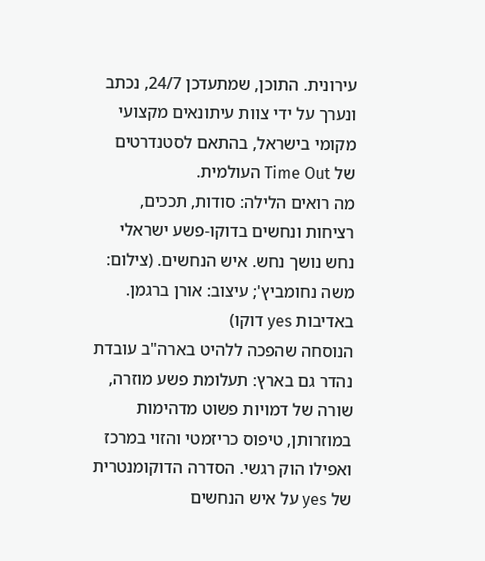עירונית. התוכן, שמתעדכן 24/7, נכתב ונערך על ידי צוות עיתונאים מקצועי מקומי בישראל, בהתאם לסטנדרטים של Time Out העולמית.
מה רואים הלילה: סודות, תככים, רציחות ונחשים בדוקו-פשע ישראלי
נחש נושך נחש. איש הנחשים. (צילום: משה נחומביץ'; עיצוב: אורן ברגמן. באדיבות yes דוקו)
הנוסחה שהפכה ללהיט בארה"ב עובדת נהדר גם בארץ: תעלומת פשע מוזרה, שורה של דמויות פשוט מדהימות במוזרותן, טיפוס כריזמטי והזוי במרכז ואפילו הוק רגשי. הסדרה הדוקומנטרית של yes על איש הנחשים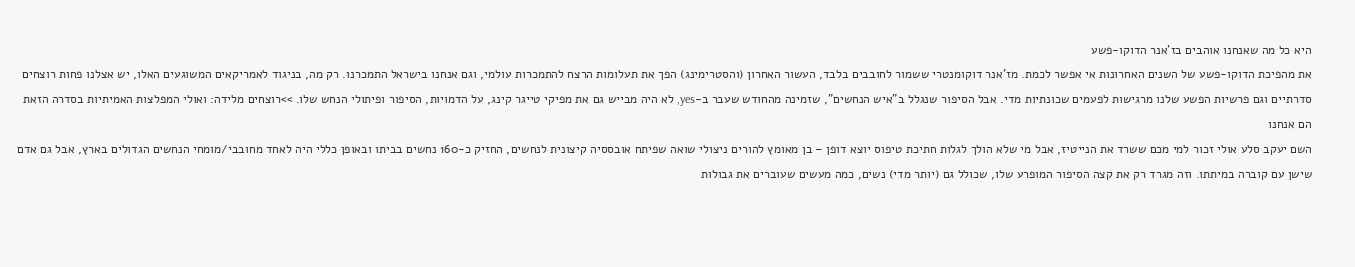היא כל מה שאנחנו אוהבים בז'אנר הדוקו-פשע
את מהפיכת הדוקו-פשע של השנים האחרונות אי אפשר לכמת. מז'אנר דוקומנטרי ששמור לחובבים בלבד, העשור האחרון (והסטרימינג) הפך את תעלומות הרצח להתמכרות עולמי, וגם אנחנו בישראל התמכרנו. רק מה, בניגוד לאמריקאים המשוגעים האלו, יש אצלנו פחות רוצחים סדרתיים וגם פרשיות הפשע שלנו מרגישות לפעמים שכונתיות מדי. אבל הסיפור שנגלל ב"איש הנחשים", שזמינה מהחודש שעבר ב-yes, לא היה מבייש גם את מפיקי טייגר קינג, על הדמויות, הסיפור ופיתולי הנחש שלו. >>רוצחים מלידה: ואולי המפלצות האמיתיות בסדרה הזאת הם אנחנו
השם יעקב סלע אולי זכור למי מכם ששרד את הנייטיז, אבל מי שלא הולך לגלות חתיכת טיפוס יוצא דופן – בן מאומץ להורים ניצולי שואה שפיתח אובססיה קיצונית לנחשים, החזיק כ-160 נחשים בביתו ובאופן כללי היה לאחד מחובבי/מומחי הנחשים הגדולים בארץ, אבל גם אדם שישן עם קוברה במיתתו. וזה מגרד רק את קצה הסיפור המופרע שלו, שכולל גם (יותר מדי) נשים, כמה מעשים שעוברים את גבולות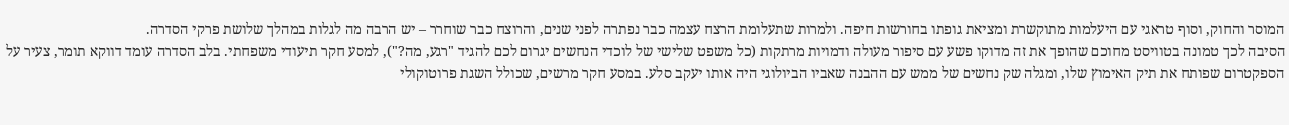המוסר והחוק, וסוף טראגי עם היעלמות מתוקשרת ומציאת גופתו בחורשות חיפה. ולמרות שתעלומת הרצח עצמה כבר נפתרה לפני שנים, והרוצח כבר שוחרר – יש הרבה מה לגלות במהלך שלושת פרקי הסדרה.
הסיבה לכך טמונה בטוויסט מחוכם שהופך את זה מדוקו פשע עם סיפור מעולה ודמויות מרתקות (כל משפט שלישי של לוכדי הנחשים יגרום לכם להגיד "רגע, מה?"), למסע חקר תיעודי משפחתי. בלב הסדרה עומד דווקא תומר, צעיר על הספקטרום שפותח את תיק האימוץ שלו, ומגלה שק נחשים של ממש עם ההבנה שאביו הביולוגי היה אותו יעקב סלע. במסע חקר מרשים, שכולל השגת פרוטוקולי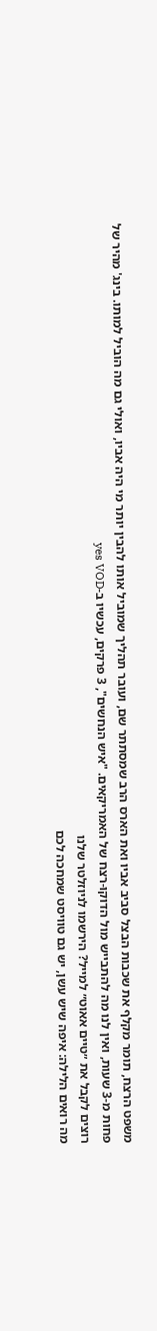משפט הרצח, תומר מקלף את שכבות הבצל סביב אביו ואת הארס הרב שמסתתר שם, ועובר תהליך שמוביל אותו להבין יותר מי היה אביו, ואולי גם מה הוביל למותו. בינג' מהיר של פחות מ-3 שעות, ואין לנו מה להתבייש מול הדוקו-רצח של האמריקאים. "איש הנחשים", 3 פרקים, עכשיו ב-yes VOD
רוצים לקבל את ״טיים אאוט״ למייל? הירשמו לניוזלטר שלנו
מה רואים הלילה: איפה שיש עשן, יש גם טוויסט שמחכה לכם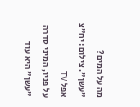מה על המים? "עשן". צילום: יח"צ אפל TV
על פניו, המיני סדרה "עשן" היא עוד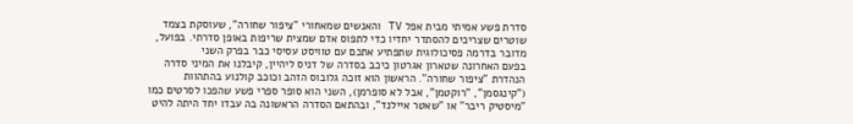סדרת פשע אמיתי מבית אפל TV והאנשים שמאחורי "ציפור שחורה", שעוסקת בצמד שוטרים שצריכים להסתדר יחדיו כדי לתפוס אדם שמצית שריפות באופן סדרתי. בפועל, מדובר בדרמה פסיכולוגית שתפתיע אתכם עם טוויסט עסיסי כבר בפרק השני
בפעם האחרונה שטארון אגרטון כיכב בסדרה של דניס ליהיין, קיבלנו את המיני סדרה הנהדרת "ציפור שחורה". הראשון הוא זוכה גלובוס הזהב וכוכב קולנוע בהתהוות ("קינגסמן", "רוקטמן", אבל לא סופרמן), השני הוא סופר ספרי פשע שהפכו לסרטים כמו "מיסטיק ריבר" או "שאטר איילנד", ובהתאם הסדרה הראשונה בה עבדו יחד היתה להיט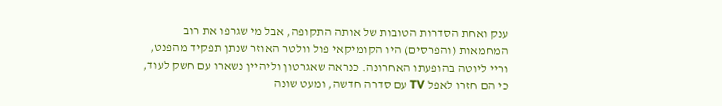ענק ואחת הסדרות הטובות של אותה התקופה, אבל מי שגרפו את רוב המחמאות (והפרסים) היו הקומיקאי פול וולטר האוזר שנתן תפקיד מהפנט, וריי ליוטה בהופעתו האחרונה. כנראה שאגרטון וליהיין נשארו עם חשק לעוד, כי הם חזרו לאפל TV עם סדרה חדשה, ומעט שונה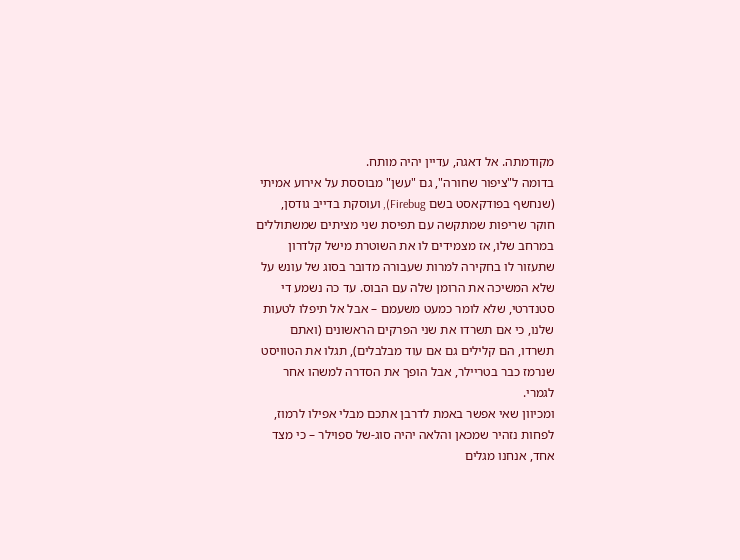מקודמתה. אל דאגה, עדיין יהיה מותח.
בדומה ל"ציפור שחורה", גם "עשן" מבוססת על אירוע אמיתי (שנחשף בפודקאסט בשם Firebug), ועוסקת בדייב גודסן, חוקר שריפות שמתקשה עם תפיסת שני מציתים שמשתוללים במרחב שלו, אז מצמידים לו את השוטרת מישל קלדרון שתעזור לו בחקירה למרות שעבורה מדובר בסוג של עונש על שלא המשיכה את הרומן שלה עם הבוס. עד כה נשמע די סטנדרטי, שלא לומר כמעט משעמם – אבל אל תיפלו לטעות שלנו, כי אם תשרדו את שני הפרקים הראשונים (ואתם תשרדו, הם קלילים גם אם עוד מבלבלים), תגלו את הטוויסט שנרמז כבר בטריילר, אבל הופך את הסדרה למשהו אחר לגמרי.
ומכיוון שאי אפשר באמת לדרבן אתכם מבלי אפילו לרמוז, לפחות נזהיר שמכאן והלאה יהיה סוג-של ספוילר – כי מצד אחד, אנחנו מגלים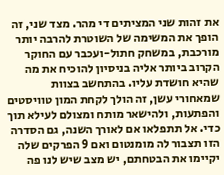את זהות שני המציתים די מהר. מצד שני, זה הופך את המשימה של השוטרת להרבה יותר מורכבת, במשחק חתול-ועכבר עם החוקר הקרוב ביותר אליה בניסיון להוכיח את מה שהיא חושדת עליו. בהתחשב בצוות שמאחורי עשן, זה הולך לקחת המון טוויסטים והפתעות, ולהישאר מותח ומצולם לעילא תוך כדי. אל תתפלאו אם לאורך השנה, גם הסדרה הזו תצבור לה מומנטום ואם 9 הפרקים שלה יקיימו את הבטחתם, יש מצב שיש לנו פה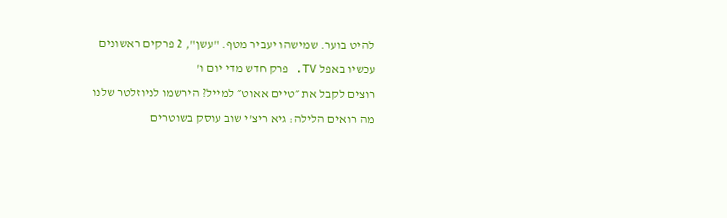להיט בוער. שמישהו יעביר מטף. "עשן", 2 פרקים ראשונים עכשיו באפל TV. פרק חדש מדי יום ו'
רוצים לקבל את ״טיים אאוט״ למייל? הירשמו לניוזלטר שלנו
מה רואים הלילה: גיא ריצ'י שוב עוסק בשוטרים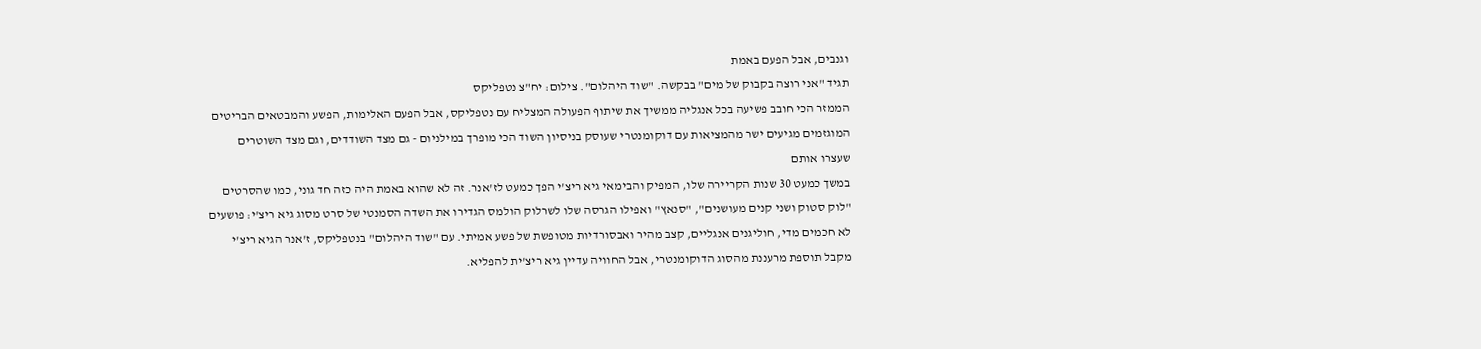וגנבים, אבל הפעם באמת
תגיד "אני רוצה בקבוק של מים" בבקשה. "שוד היהלום". צילום: יח"צ נטפליקס
הממזר הכי חובב פשיעה בכל אנגליה ממשיך את שיתוף הפעולה המצליח עם נטפליקס, אבל הפעם האלימות, הפשע והמבטאים הבריטים המוגזמים מגיעים ישר מהמציאות עם דוקומנטרי שעוסק בניסיון השוד הכי מופרך במילניום - גם מצד השודדים, וגם מצד השוטרים שעצרו אותם
במשך כמעט 30 שנות הקריירה שלו, המפיק והבימאי גיא ריצ'י הפך כמעט לז'אנר. זה לא שהוא באמת היה כזה חד גוני, כמו שהסרטים "לוק סטוק ושני קנים מעושנים", "סנאץ" ואפילו הגרסה שלו לשרלוק הולמס הגדירו את השדה הסמנטי של סרט מסוג גיא ריצ'י: פושעים לא חכמים מדי, חוליגנים אנגליים, קצב מהיר ואבסורדיות מטופשת של פשע אמיתי. עם "שוד היהלום" בנטפליקס, ז'אנר הגיא ריצ'י מקבל תוספת מרעננת מהסוג הדוקומנטרי, אבל החוויה עדיין גיא ריצ'ית להפליא.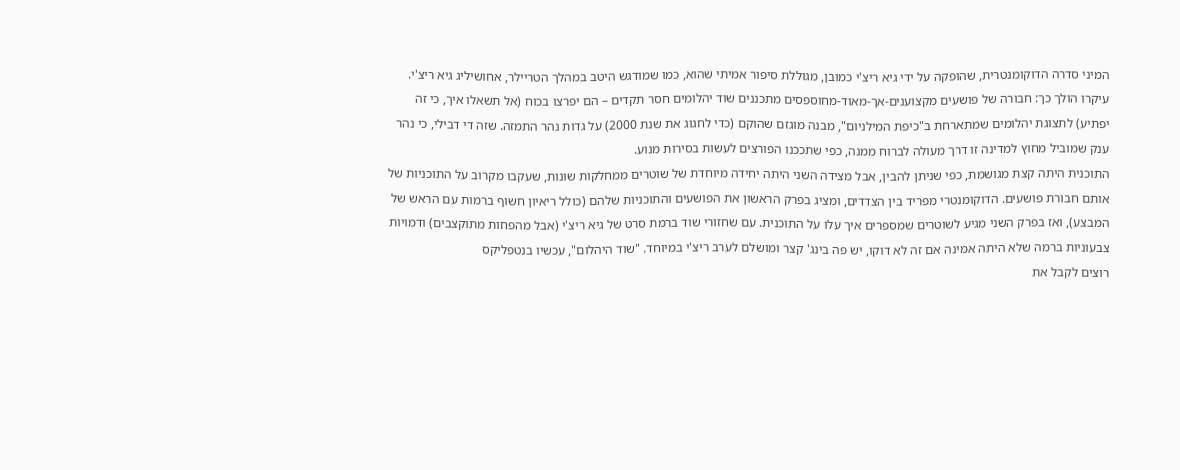המיני סדרה הדוקומנטרית, שהופקה על ידי גיא ריצ'י כמובן, מגוללת סיפור אמיתי שהוא, כמו שמודגש היטב במהלך הטריילר, אחושיליג גיא ריצ'י. עיקרו הולך כך: חבורה של פושעים מקצוענים-אך-מאוד-מחוספסים מתכננים שוד יהלומים חסר תקדים – הם יפרצו בכוח (אל תשאלו איך, כי זה יפתיע) לתצוגת יהלומים שמתארחת ב"כיפת המילניום", מבנה מוגזם שהוקם (כדי לחגוג את שנת 2000) על גדות נהר התמזה. שזה די דבילי, כי נהר ענק שמוביל מחוץ למדינה זו דרך מעולה לברוח ממנה, כפי שתככנו הפורצים לעשות בסירות מנוע.
התוכנית היתה קצת מגושמת, כפי שניתן להבין, אבל מצידה השני היתה יחידה מיוחדת של שוטרים ממחלקות שונות, שעקבו מקרוב על התוכניות של אותם חבורת פושעים. הדוקומנטרי מפריד בין הצדדים, ומציג בפרק הראשון את הפושעים והתוכניות שלהם (כולל ריאיון חשוף ברמות עם הראש של המבצע), ואז בפרק השני מגיע לשוטרים שמספרים איך עלו על התוכנית. עם שחזורי שוד ברמת סרט של גיא ריצ'י (אבל מהפחות מתוקצבים) ודמויות צבעוניות ברמה שלא היתה אמינה אם זה לא דוקו, יש פה בינג' קצר ומושלם לערב ריצ'י במיוחד. "שוד היהלום", עכשיו בנטפליקס
רוצים לקבל את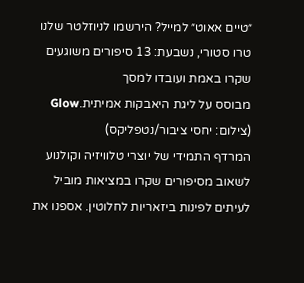״טיים אאוט״ למייל? הירשמו לניוזלטר שלנו
טרו סטורי, נשבעת: 13 סיפורים משוגעים שקרו באמת ועובדו למסך
מבוסס על ליגת היאבקות אמיתית.Glow (צילום: יחסי ציבור/נטפליקס)
המרדף התמידי של יוצרי טלוויזיה וקולנוע לשאוב מסיפורים שקרו במציאות מוביל לעיתים לפינות ביזאריות לחלוטין. אספנו את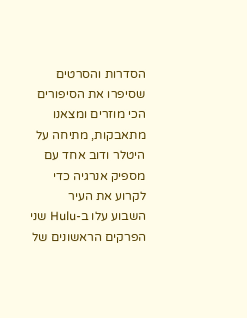הסדרות והסרטים שסיפרו את הסיפורים הכי מוזרים ומצאנו מתאבקות, מתיחה על היטלר ודוב אחד עם מספיק אנרגיה כדי לקרוע את העיר
השבוע עלו ב-Hulu שני הפרקים הראשונים של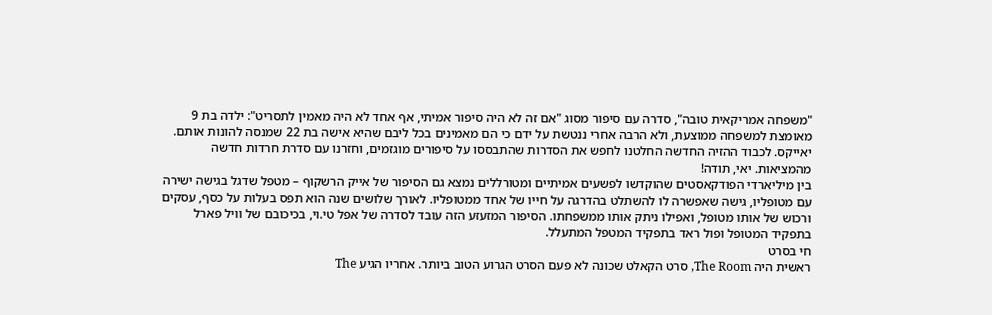"משפחה אמריקאית טובה", סדרה עם סיפור מסוג "אם זה לא היה סיפור אמיתי, אף אחד לא היה מאמין לתסריט": ילדה בת 9 מאומצת למשפחה ממוצעת, ולא הרבה אחרי ננטשת על ידם כי הם מאמינים בכל ליבם שהיא אישה בת 22 שמנסה להונות אותם. יאייקס. לכבוד ההזיה החדשה החלטנו לחפש את הסדרות שהתבססו על סיפורים מוגזמים, וחזרנו עם סדרת חרדות חדשה מהמציאות. יאי, תודה!
בין מיליארדי הפודקאסטים שהוקדשו לפשעים אמיתיים ומטורללים נמצא גם הסיפור של אייק הרשקוף – מטפל שדגל בגישה ישירה עם מטופליו, גישה שאפשרה לו להשתלט בהדרגה על חייו של אחד ממטופליו. לאורך שלושים שנה הוא תפס בעלות על כסף, עסקים ורכוש של אותו מטופל, ואפילו ניתק אותו ממשפחתו. הסיפור המזעזע הזה עובד לסדרה של אפל טי.וי, בכיכובם של וויל פארל בתפקיד המטופל ופול ראד בתפקיד המטפל המתעלל.
חי בסרט
ראשית היה The Room, סרט הקאלט שכונה לא פעם הסרט הגרוע הטוב ביותר. אחריו הגיע The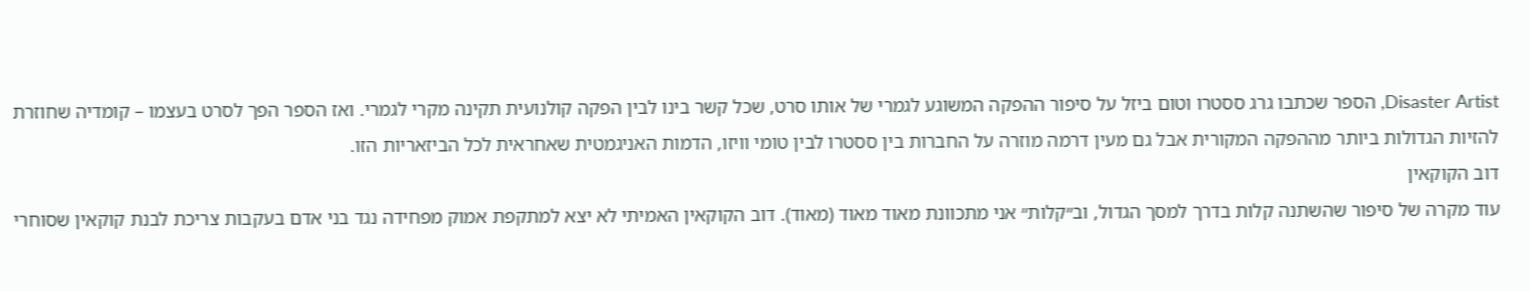Disaster Artist, הספר שכתבו גרג ססטרו וטום ביזל על סיפור ההפקה המשוגע לגמרי של אותו סרט, שכל קשר בינו לבין הפקה קולנועית תקינה מקרי לגמרי. ואז הספר הפך לסרט בעצמו – קומדיה שחוזרת להזיות הגדולות ביותר מההפקה המקורית אבל גם מעין דרמה מוזרה על החברות בין ססטרו לבין טומי וויזו, הדמות האניגמטית שאחראית לכל הביזאריות הזו.
דוב הקוקאין
עוד מקרה של סיפור שהשתנה קלות בדרך למסך הגדול, וב״קלות״ אני מתכוונת מאוד מאוד (מאוד). דוב הקוקאין האמיתי לא יצא למתקפת אמוק מפחידה נגד בני אדם בעקבות צריכת לבנת קוקאין שסוחרי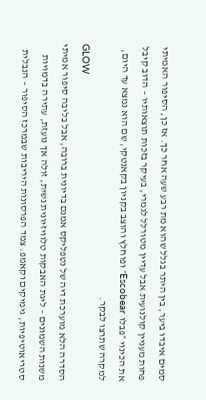סמים איבדו ביער, בין היתר בגלל שהוא מת רבע שעה אחר כך. אז כן, הסיפור האמיתי פחות מעניין קולנועית אבל עדיין מטורלל לגמרי, בעיקר בזכות תוצאותיו – הדוב קיבל את הכינוי ״פבלו Escobear״ ופוחלץ והוצב בקניון בקאנטקי, שם הוא נמצא עד היום, למקרה שתרצו לבקר.
GLOW
הסדרה הלא מוערכת דיה של נטפליקס אמנם בדיונית ברובה, אבל בליבה סיפור אמיתי משנות השמונים – ליגת האבקות טלוויזיונית נשית, זולה אך נועזת, עתירה בדמויות סטריאוטיפיות, גימיקים וקאמפ. צמד הפרסונות היריבות שבמרכז הסיפור – הנבלית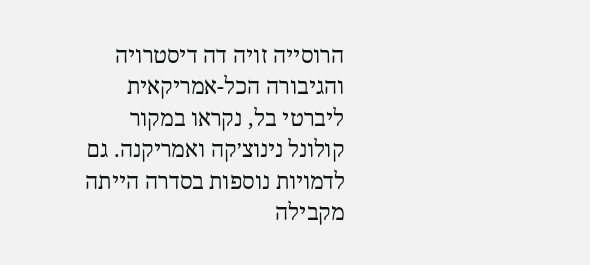הרוסייה זויה דה דיסטרויה והגיבורה הכל-אמריקאית ליברטי בל, נקראו במקור קולונל נינוצ׳קה ואמריקנה. גם לדמויות נוספות בסדרה הייתה מקבילה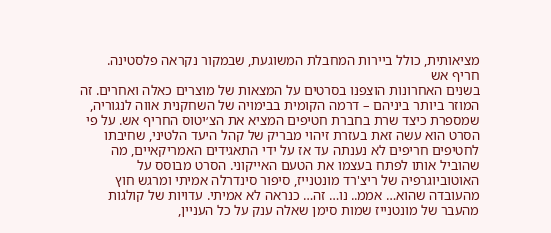מציאותית, כולל ביירות המחבלת המשוגעת, שבמקור נקראה פלסטינה.
חריף אש
בשנים האחרונות הוצפנו בסרטים על המצאות של מוצרים כאלה ואחרים. זה המוזר ביותר ביניהם – דרמה הקומית בבימויה של השחקנית אווה לנגוריה, שמספרת כיצד שרת בחברת חטיפים המציא את הצ׳יטוס החריף אש. על פי הסרט הוא עשה זאת בעזרת זיהוי מבריק של קהל היעד הלטיני, שחיבתו לחטיפים חריפים לא נענתה עד אז על ידי התאגידים האמריקאיים, מה שהוביל אותו לפתח בעצמו את הטעם האייקוני. הסרט מבוסס על האוטוביוגרפיה של ריצ'רד מונטנייז, סיפור סינדרלה אמיתי ומרגש חוץ מהעובדה שהוא… אממ.. נו… זה… כנראה לא אמיתי. עדויות של קולגות מהעבר של מונטנייז שמות סימן שאלה ענק על כל העניין,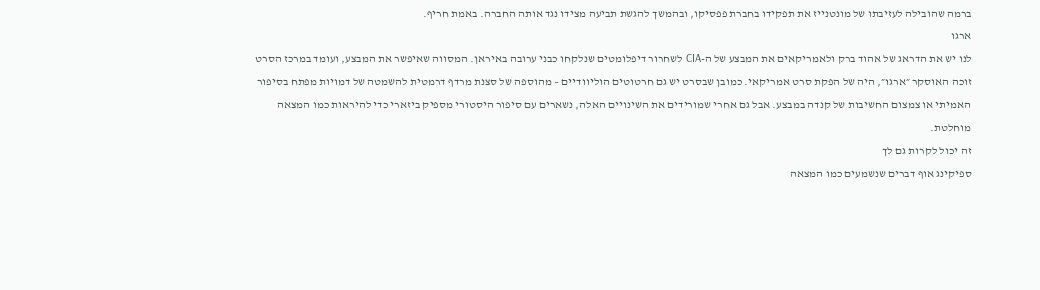ברמה שהובילה לעזיבתו של מונטנייז את תפקידו בחברת פפסיקו, ובהמשך להגשת תביעה מצידו נגד אותה החברה. באמת חריף.
ארגו
לנו יש את הדראג של אהוד ברק ולאמריקאים את המבצע של ה-CIA לשחרור דיפלומטים שנלקחו כבני ערובה באיראן. המסווה שאיפשר את המבצע, ועומד במרכז הסרט זוכה האוסקר ״ארגו״, היה של הפקת סרט אמריקאי. כמובן שבסרט יש גם חרטוטים הוליוודיים – מהוספה של סצנת מרדף דרמטית להשמטה של דמויות מפתח בסיפור האמיתי או צמצום החשיבות של קנדה במבצע. אבל גם אחרי שמורידים את השינויים האלה, נשארים עם סיפור היסטורי מספיק ביזארי כדי להיראות כמו המצאה מוחלטת.
זה יכול לקרות גם לך
ספיקינג אוף דברים שנשמעים כמו המצאה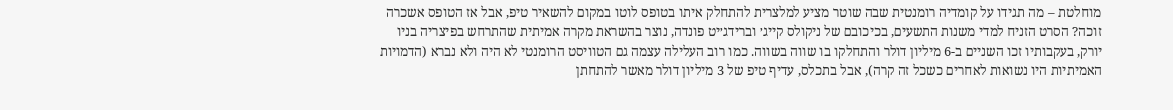מוחלטת – מה תגידו על קומדיה רומנטית שבה שוטר מציע למלצרית להתחלק איתו בטופס לוטו במקום להשאיר טיפ, אבל אז הטופס אשכרה זוכה? הסרט הזניח למדי משנות התשעים, בכיכובם של ניקולס קייג׳ וברידג׳יט פונדה, נוצר בהשראת מקרה אמיתית שהתרחש בפיצריה בניו יורק, בעקבותיו זכו השניים ב-6 מיליון דולר והתחלקו בו שווה בשווה. כמו רוב העלילה עצמה גם הטוויסט הרומנטי לא היה ולא נברא (הדמויות האמיתיות היו נשואות לאחרים כשכל זה קרה), אבל בתכלס, עדיף טיפ של 3 מיליון דולר מאשר להתחתן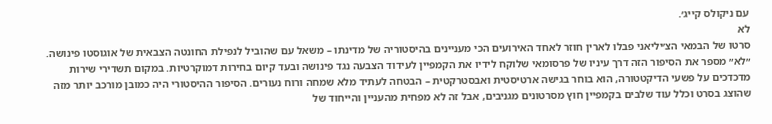עם ניקולס קייג׳.
לא
סרטו של הבמאי הצ׳יליאני פבלו לארין חוזר לאחד האירועים הכי מעניינים בהיסטוריה של מדינתו – משאל עם שהוביל לנפילת החונטה הצבאית של אוגוסטו פינושה. ״לא״ מספר את הסיפור הזה דרך עיניו של פרסומאי שלוקח לידיו את הקמפיין לעידוד הצבעה נגד פינושה ובעד קיום בחירות דמוקרטיות. במקום תשדירי שירות מדכדכים על פשעי הדיקטטורה, הוא בוחר בגישה ארטיסטית ואבסטרקטית – הבטחה לעתיד מלא שמחה ורוח נעורים. הסיפור ההיסטורי היה כמובן מורכב יותר מזה שהוצג בסרט וכלל עוד שלבים בקמפיין חוץ מסרטונים מגניבים, אבל זה לא מפחית מהעניין והייחוד של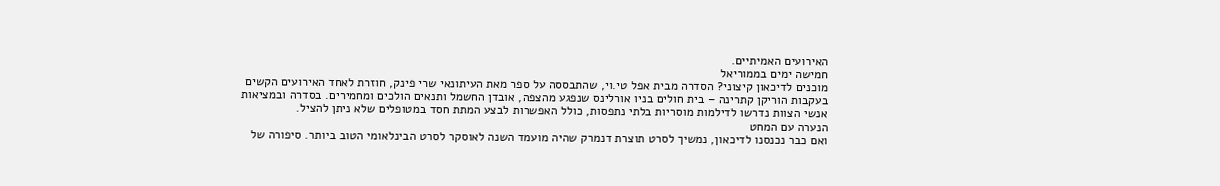האירועים האמיתיים.
חמישה ימים בממוריאל
מוכנים לדיכאון קיצוני? הסדרה מבית אפל טי.וי, שהתבססה על ספר מאת העיתונאי שרי פינק, חוזרת לאחד האירועים הקשים בעקבות הוריקן קתרינה – בית חולים בניו אורלינס שנפגע מהצפה, אובדן החשמל ותנאים הולכים ומחמירים. בסדרה ובמציאות אנשי הצוות נדרשו לדילמות מוסריות בלתי נתפסות, כולל האפשרות לבצע המתת חסד במטופלים שלא ניתן להציל.
הנערה עם המחט
ואם כבר נכנסנו לדיכאון, נמשיך לסרט תוצרת דנמרק שהיה מועמד השנה לאוסקר לסרט הבינלאומי הטוב ביותר. סיפורה של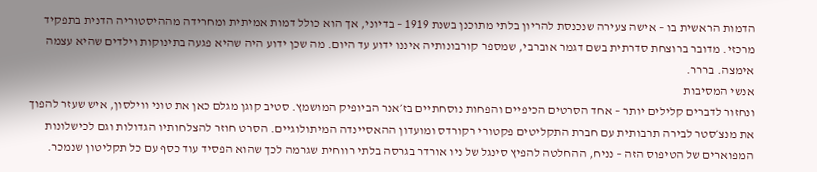הדמות הראשית בו – אישה צעירה שנכנסת להריון בלתי מתוכנן בשנת 1919 – בדיוני, אך הוא כולל דמות אמיתית ומחרידה מההיסטוריה הדנית בתפקיד מרכזי. מדובר ברוצחת סדרתית בשם דגמר אוברבי, שמספר קורבונותיה איננו ידוע עד היום. מה שכן ידוע היה שהיא פגעה בתינוקות וילדים שהיא עצמה אימצה. בררר.
אנשי המסיבות
ונחזור לדברים קלילים יותר – אחד הסרטים הכיפיים והפחות נוסחתיים בז׳אנר הביופיק המושמץ. סטיב קוגן מגלם כאן את טוני ווילסון, איש שעזר להפוך את מנצ׳סטר לבירה תרבותית עם חברת התקליטים פקטורי רקורדס ומועדון ההאסיינדה המיתולוגיים. הסרט חוזר להצלחותיו הגדולות וגם לכישלונות המפוארים של הטיפוס הזה – נניח, ההחלטה להפיץ סינגל של ניו אורדר בגרסה בלתי רווחית שגרמה לכך שהוא הפסיד עוד כסף עם כל תקליטון שנמכר.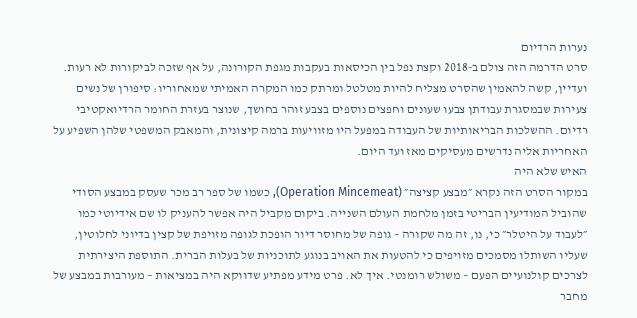נערות הרדיום
סרט הדרמה הזה צולם ב-2018 וקצת נפל בין הכיסאות בעקבות מגפת הקורונה, על אף שזכה לביקורות לא רעות. ועדיין, קשה להאמין שהסרט מצליח להיות מטלטל ומרתק כמו המקרה האמיתי שמאחוריו: סיפורן של נשים צעירות שבמסגרת עבודתן צבעו שעונים וחפצים נוספים בצבע זוהר בחושך, שנוצר בעזרת החומר הרדיואקטיבי רדיום. ההשלכות הבריאותיות של העבודה במפעל היו מזוויעות ברמה קיצונית, והמאבק המשפטי שלהן השפיע על האחריות אליה נדרשים מעסיקים מאז ועד היום.
האיש שלא היה
במקור הסרט הזה נקרא ״מבצע קציצה״ (Operation Mincemeat), כשמו של ספר רב מכר שעסק במבצע הסודי שהוביל המודיעין הבריטי בזמן מלחמת העולם השנייה. ביקום מקביל היה אפשר להעניק לו שם אידיוטי כמו ״לעבוד על היטלר״ כי, נו, זה מה שקורה – גופה של מחוסר דיור הופכת לגופה מזויפת של קצין בדיוני לחלוטין, שעליו השותלו מסמכים מזויפים כי להטעות את האויב בנוגע לתוכניות של בעלות הברית. התוספת היצירתית לצרכים קולנועיים הפעם – משולש רומנטי. איך לא. פרט מידע מפתיע שדווקא היה במציאות – מעורבות במבצע של מחבר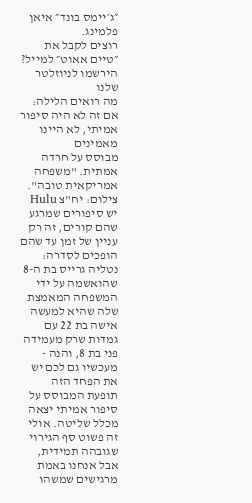״ג׳יימס בונד״ איאן פלמינג.
רוצים לקבל את ״טיים אאוט״ למייל? הירשמו לניוזלטר שלנו
מה רואים הלילה: אם זה לא היה סיפור אמיתי, לא היינו מאמינים
מבוסס על חרדה אמתית. "משפחה אמריקאית טובה". צילום: יח"צ Hulu
יש סיפורים שמרגע שהם קורים, זה רק עניין של זמן עד שהם הופכים לסדרה: נטליה גרייס בת ה-8 שהואשמה על ידי המשפחה המאמצת שלה שהיא למעשה אישה בת 22 עם גמדות שרק מעמידה פני בת 8, והנה - מעכשיו גם לכם יש את הפחד הזה
תופעת המבוסס על סיפור אמיתי יצאה מכלל שליטה. אולי זה פשוט סף הגירוי שגובהה תמידית, אבל אנחנו באמת מרגישים שמשהו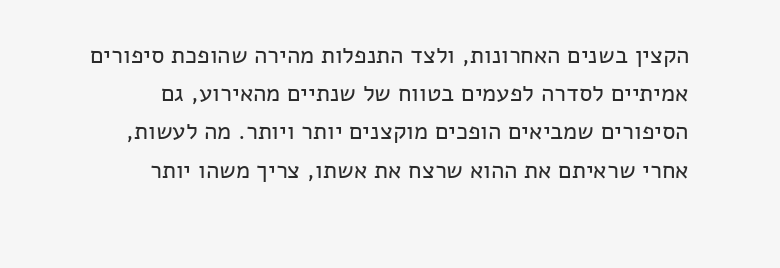הקצין בשנים האחרונות, ולצד התנפלות מהירה שהופכת סיפורים אמיתיים לסדרה לפעמים בטווח של שנתיים מהאירוע, גם הסיפורים שמביאים הופכים מוקצנים יותר ויותר. מה לעשות, אחרי שראיתם את ההוא שרצח את אשתו, צריך משהו יותר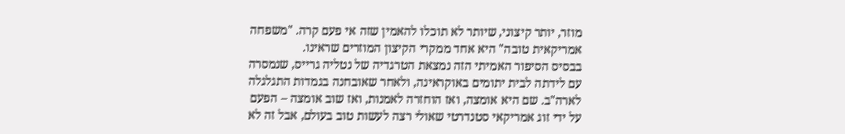מוזר, יותר קיצוני, שיותר לא תוכלו להאמין שזה אי פעם קרה. "משפחה אמריקאית טובה" היא אחד ממקרי הקיצון המוזרים שראינו.
בבסיס הסיפור האמיתי הזה נמצאת הטרגדיה של נטליה גרייס, שנמסרה עם לידתה לבית יתומים באוקראינה, ולאחר שאובחנה בגמדות התגלגלה לארה"ב. שם היא אומצה, ואז הוחזרה לאמנות, ואז שוב אומצה – הפעם על ידי זוג אמריקאי סטנדרטי שאולי רצה לעשות טוב בעולם, אבל זה לא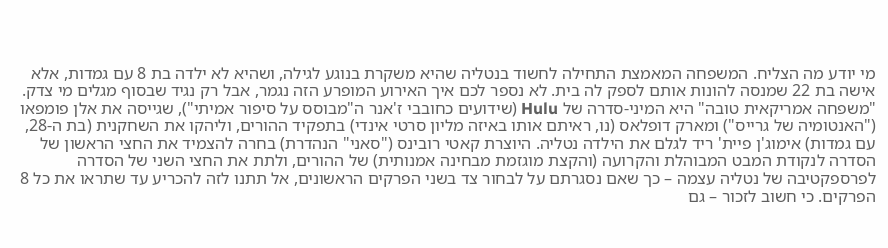מי יודע מה הצליח. המשפחה המאמצת התחילה לחשוד בנטליה שהיא משקרת בנוגע לגילה, ושהיא לא ילדה בת 8 עם גמדות, אלא אישה בת 22 שמנסה להונות אותם לספק לה בית. לא נספר לכם איך האירוע המופרע הזה נגמר, אבל רק נגיד שבסוף מגלים מי צדק.
"משפחה אמריקאית טובה" היא המיני-סדרה של Hulu (שידועים כחובבי ז'אנר ה"מבוסס על סיפור אמיתי"), שגייסה את אלן פומפאו ("האנטומיה של גרייס") ומארק דופלאס (נו, ראיתם אותו באיזה מליון סרטי אינדי) בתפקיד ההורים, וליהקו את השחקנית (בת ה-28, עם גמדות) אימוג'ן פיית' ריד לגלם את הילדה נטליה. היוצרת קאטי רובינס ("סאני" הנהדרת) בחרה להצמיד את החצי הראשון של הסדרה לנקודת המבט המבוהלת והקרועה (והקצת מוגזמת מבחינה אמנותית) של ההורים, ולתת את החצי השני של הסדרה לפרספקטיבה של נטליה עצמה – כך שאם נסגרתם על לבחור צד בשני הפרקים הראשונים, אל תתנו לזה להכריע עד שתראו את כל 8 הפרקים. כי חשוב לזכור – גם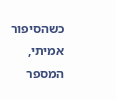כשהסיפור אמיתי, המספר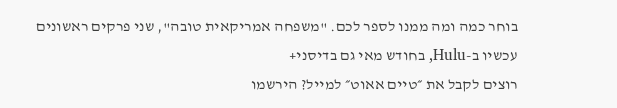בוחר כמה ומה ממנו לספר לכם. "משפחה אמריקאית טובה", שני פרקים ראשונים עכשיו ב-Hulu, בחודש מאי גם בדיסני+
רוצים לקבל את ״טיים אאוט״ למייל? הירשמו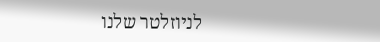לניוזלטר שלנו